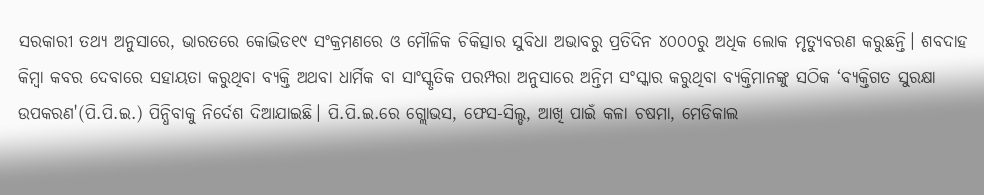ସରକାରୀ ତଥ୍ୟ ଅନୁସାରେ, ଭାରତରେ କୋଭିଡ୧୯ ସଂକ୍ରମଣରେ ଓ ମୌଳିକ ଚିକିତ୍ସାର ସୁବିଧା ଅଭାବରୁ ପ୍ରତିଦିନ ୪୦୦୦ରୁ ଅଧିକ ଲୋକ ମୃତ୍ୟୁବରଣ କରୁଛନ୍ତି। ଶବଦାହ କିମ୍ବା କବର ଦେବାରେ ସହାୟତା କରୁଥିବା ବ୍ୟକ୍ତି ଅଥବା ଧାର୍ମିକ ବା ସାଂସ୍କୃତିକ ପରମ୍ପରା ଅନୁସାରେ ଅନ୍ତିମ ସଂସ୍କାର କରୁଥିବା ବ୍ୟକ୍ତିମାନଙ୍କୁ ସଠିକ ‘ବ୍ୟକ୍ତିଗତ ସୁରକ୍ଷା ଉପକରଣ'(ପି.ପି.ଇ.) ପିନ୍ଧିବାକୁ ନିର୍ଦେଶ ଦିଆଯାଇଛି। ପି.ପି.ଇ.ରେ ଗ୍ଲୋଭସ, ଫେସ-ସିଲ୍ଡ, ଆଖି ପାଇଁ କଳା ଚଷମା, ମେଡିକାଲ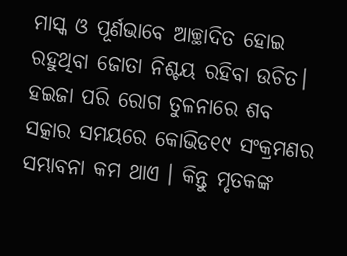ମାସ୍କ ଓ ପୂର୍ଣଭାବେ ଆଚ୍ଛାଦିତ ହୋଇ ରହୁଥିବା ଜୋତା ନିଶ୍ଚୟ ରହିବା ଉଚିତ। ହଇଜା ପରି ରୋଗ ତୁଳନାରେ ଶବ ସତ୍କାର ସମୟରେ କୋଭିଡ୧୯ ସଂକ୍ରମଣର ସମ୍ଭାବନା କମ ଥାଏ । କିନ୍ତୁ ମୃତକଙ୍କ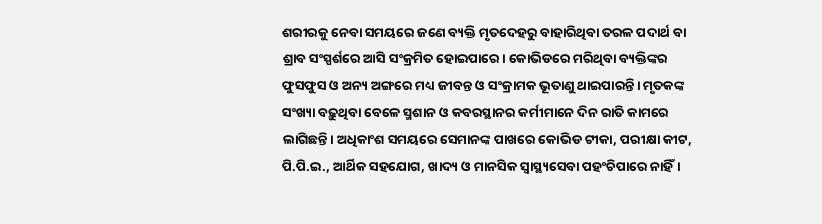ଶରୀରକୁ ନେବା ସମୟରେ ଜଣେ ବ୍ୟକ୍ତି ମୃତଦେହରୁ ବାହାରିଥିବା ତରଳ ପଦାର୍ଥ ବା ଶ୍ରାବ ସଂସ୍ପର୍ଶରେ ଆସି ସଂକ୍ରମିତ ହୋଇପାରେ। କୋଭିଡରେ ମରିଥିବା ବ୍ୟକ୍ତିଙ୍କର ଫୁସଫୁସ ଓ ଅନ୍ୟ ଅଙ୍ଗରେ ମଧ୍ୟ ଜୀବନ୍ତ ଓ ସଂକ୍ରାମକ ଭୂତାଣୁ ଥାଇପାରନ୍ତି। ମୃତକଙ୍କ ସଂଖ୍ୟା ବଢ଼ୁଥିବା ବେଳେ ସ୍ମଶାନ ଓ କବରସ୍ଥାନର କର୍ମୀମାନେ ଦିନ ରାତି କାମରେ ଲାଗିଛନ୍ତି। ଅଧିକାଂଶ ସମୟରେ ସେମାନଙ୍କ ପାଖରେ କୋଭିଡ ଟୀକା, ପରୀକ୍ଷା କୀଟ, ପି.ପି.ଇ., ଆର୍ଥିକ ସହଯୋଗ, ଖାଦ୍ୟ ଓ ମାନସିକ ସ୍ୱାସ୍ଥ୍ୟସେବା ପହଂଚିପାରେ ନାହିଁ।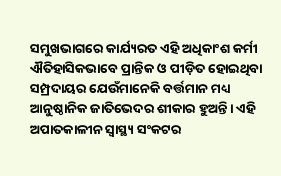ସମୁଖଭାଗରେ କାର୍ଯ୍ୟରତ ଏହି ଅଧିକାଂଶ କର୍ମୀ ଐତିହାସିକଭାବେ ପ୍ରାନ୍ତିକ ଓ ପୀଡ଼ିତ ହୋଇଥିବା ସମ୍ପ୍ରଦାୟର ଯେଉଁମାନେକି ବର୍ତ୍ତମାନ ମଧ୍ୟ ଆନୁଷ୍ଠାନିକ ଜାତିଭେଦର ଶୀକାର ହୁଅନ୍ତି। ଏହି ଅପାତକାଳୀନ ସ୍ୱାସ୍ଥ୍ୟ ସଂକଟର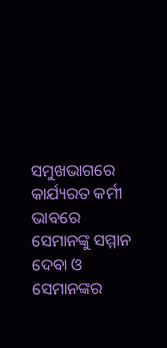ସମୁଖଭାଗରେ କାର୍ଯ୍ୟରତ କର୍ମୀ ଭାବରେ ସେମାନଙ୍କୁ ସମ୍ମାନ ଦେବା ଓ ସେମାନଙ୍କର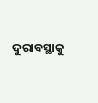ଦୁରାବସ୍ଥାକୁ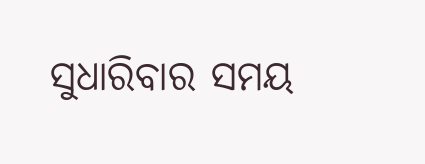ସୁଧାରିବାର ସମୟ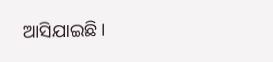ଆସିଯାଇଛି।